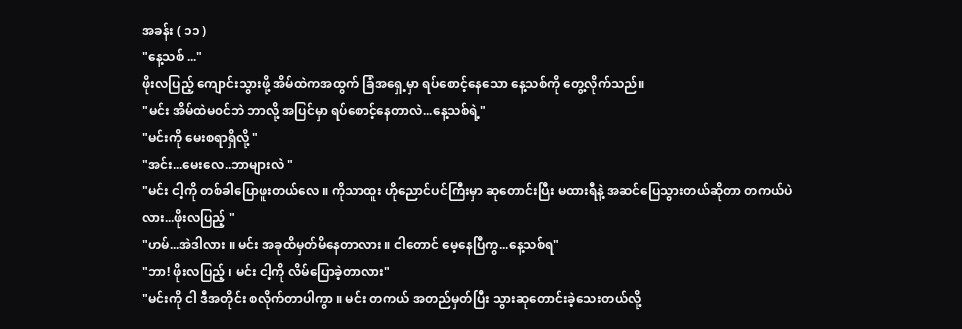အခန်း ( ၁၁ )
"နေ့သစ် ..."
ဖိုးလပြည့် ကျောင်းသွားဖို့ အိမ်ထဲကအထွက် ခြံအရှေ့မှာ ရပ်စောင့်နေသော နေ့သစ်ကို တွေ့လိုက်သည်။
"မင်း အိမ်ထဲမ၀င်ဘဲ ဘာလို့ အပြင်မှာ ရပ်စောင့်နေတာလဲ...နေ့သစ်ရဲ့"
"မင်းကို မေးစရာရှိလို့ "
"အင်း...မေးလေ..ဘာများလဲ "
"မင်း ငါ့ကို တစ်ခါပြောဖူးတယ်လေ ။ ကိုသာထူး ဟိုညောင်ပင်ကြီးမှာ ဆုတောင်းပြီး မထားရီနဲ့ အဆင်ပြေသွားတယ်ဆိုတာ တကယ်ပဲလား...ဖိုးလပြည့် "
"ဟမ်...အဲဒါလား ။ မင်း အခုထိမှတ်မိနေတာလား ။ ငါတောင် မေ့နေပြီကွ...နေ့သစ်ရ"
"ဘာ! ဖိုးလပြည့် ၊ မင်း ငါ့ကို လိမ်ပြောခဲ့တာလား"
"မင်းကို ငါ ဒီအတိုင်း စလိုက်တာပါကွာ ။ မင်း တကယ် အတည်မှတ်ပြီး သွားဆုတောင်းခဲ့သေးတယ်လို့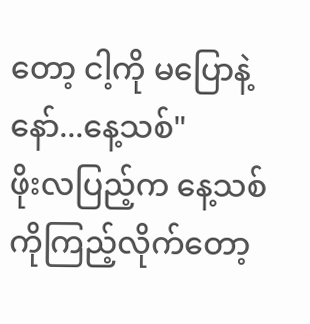တော့ ငါ့ကို မပြောနဲ့နော်...နေ့သစ်"
ဖိုးလပြည့်က နေ့သစ်ကိုကြည့်လိုက်တော့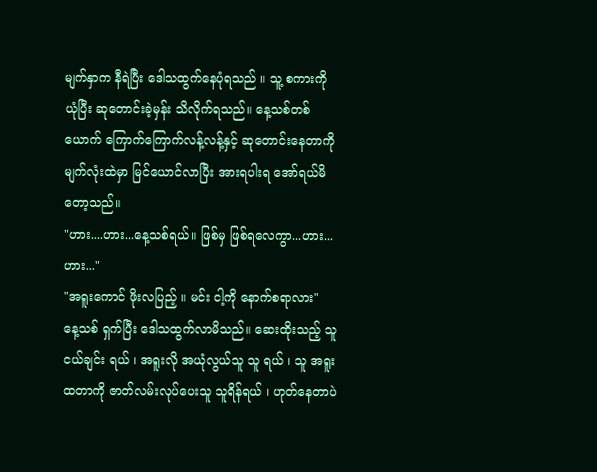မျက်နှာက နီရဲပြီး ဒေါသထွက်နေပုံရသည် ။ သူ့ စကားကို ယုံပြီး ဆုတောင်းခဲ့မှန်း သိလိုက်ရသည်။ နေ့သစ်တစ်ယောက် ကြောက်ကြောက်လန့်လန့်နှင့် ဆုတောင်းနေတာကို မျက်လုံးထဲမှာ မြင်ယောင်လာပြီး အားရပါးရ အော်ရယ်မိတော့သည်။
"ဟား....ဟား...နေ့သစ်ရယ်။ ဖြစ်မှ ဖြစ်ရလေကွာ...ဟား...ဟား..."
"အရူးကောင် ဖိုးလပြည့် ။ မင်း ငါ့ကို နောက်စရာလား"
နေ့သစ် ရှက်ပြီး ဒေါသထွက်လာမိသည်။ ဆေးထိုးသည့် သူငယ်ချင်း ရယ် ၊ အရူးလို အယုံလွယ်သူ သူ ရယ် ၊ သူ အရူးထတာကို ဇာတ်လမ်းလုပ်ပေးသူ သူရိန်ရယ် ၊ ဟုတ်နေတာပဲ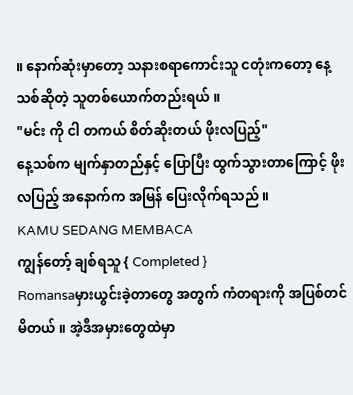။ နောက်ဆုံးမှာတော့ သနားစရာကောင်းသူ ငတုံးကတော့ နေ့သစ်ဆိုတဲ့ သူတစ်ယောက်တည်းရယ် ။
"မင်း ကို ငါ တကယ် စိတ်ဆိုးတယ် ဖိုးလပြည့်"
နေ့သစ်က မျက်နှာတည်နှင့် ပြောပြီး ထွက်သွားတာကြောင့် ဖိုးလပြည့် အနောက်က အမြန် ပြေးလိုက်ရသည် ။
KAMU SEDANG MEMBACA
ကျွန်တော့် ချစ်ရသူ { Completed }
Romansaမှားယွင်းခဲ့တာတွေ အတွက် ကံတရားကို အပြစ်တင်မိတယ် ။ အဲ့ဒီအမှားတွေထဲမှာ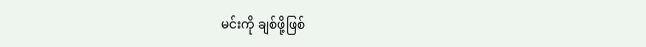မင်းကို ချစ်ဖို့ဖြစ်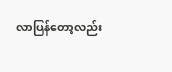လာပြန်တော့လည်း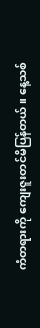ကံတရားကို ကျေးဇူးတင်မိပြန်တယ်။ နေ့သစ်